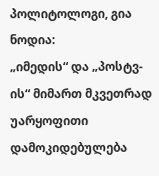პოლიტოლოგი, გია ნოდია:
„იმედის“ და „პოსტვ-ის“ მიმართ მკვეთრად უარყოფითი დამოკიდებულება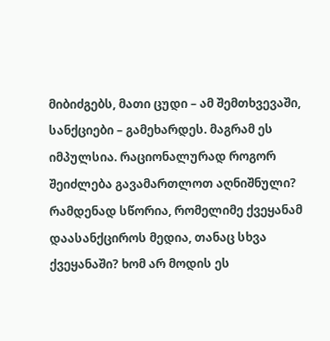მიბიძგებს, მათი ცუდი – ამ შემთხვევაში, სანქციები – გამეხარდეს. მაგრამ ეს იმპულსია. რაციონალურად როგორ შეიძლება გავამართლოთ აღნიშნული?
რამდენად სწორია, რომელიმე ქვეყანამ დაასანქციროს მედია, თანაც სხვა ქვეყანაში? ხომ არ მოდის ეს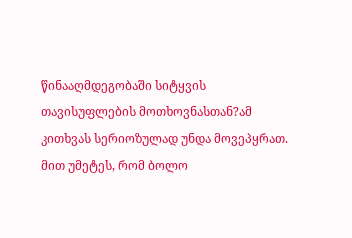წინააღმდეგობაში სიტყვის თავისუფლების მოთხოვნასთან?ამ კითხვას სერიოზულად უნდა მოვეპყრათ. მით უმეტეს, რომ ბოლო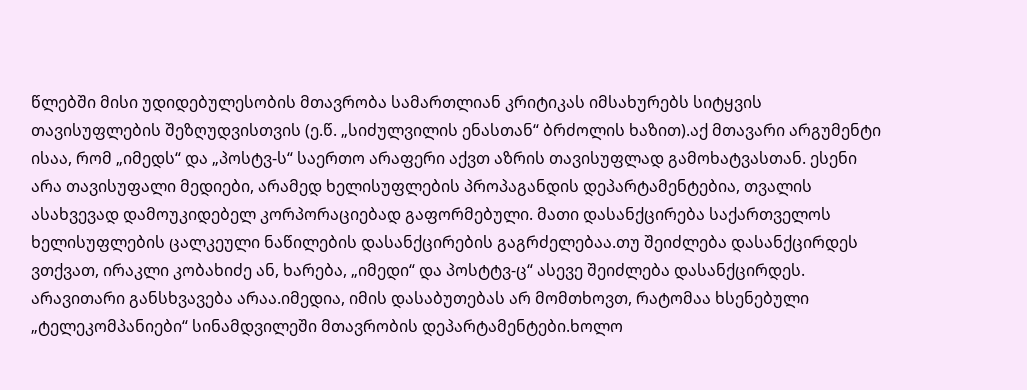წლებში მისი უდიდებულესობის მთავრობა სამართლიან კრიტიკას იმსახურებს სიტყვის თავისუფლების შეზღუდვისთვის (ე.წ. „სიძულვილის ენასთან“ ბრძოლის ხაზით).აქ მთავარი არგუმენტი ისაა, რომ „იმედს“ და „პოსტვ-ს“ საერთო არაფერი აქვთ აზრის თავისუფლად გამოხატვასთან. ესენი არა თავისუფალი მედიები, არამედ ხელისუფლების პროპაგანდის დეპარტამენტებია, თვალის ასახვევად დამოუკიდებელ კორპორაციებად გაფორმებული. მათი დასანქცირება საქართველოს ხელისუფლების ცალკეული ნაწილების დასანქცირების გაგრძელებაა.თუ შეიძლება დასანქცირდეს ვთქვათ, ირაკლი კობახიძე ან, ხარება, „იმედი“ და პოსტტვ-ც“ ასევე შეიძლება დასანქცირდეს. არავითარი განსხვავება არაა.იმედია, იმის დასაბუთებას არ მომთხოვთ, რატომაა ხსენებული „ტელეკომპანიები“ სინამდვილეში მთავრობის დეპარტამენტები.ხოლო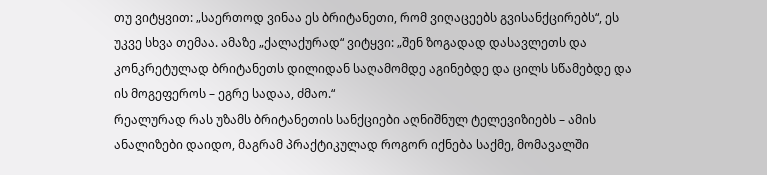თუ ვიტყვით: „საერთოდ ვინაა ეს ბრიტანეთი, რომ ვიღაცეებს გვისანქცირებს“, ეს უკვე სხვა თემაა. ამაზე „ქალაქურად“ ვიტყვი: „შენ ზოგადად დასავლეთს და კონკრეტულად ბრიტანეთს დილიდან საღამომდე აგინებდე და ცილს სწამებდე და ის მოგეფეროს – ეგრე სადაა, ძმაო.“
რეალურად რას უზამს ბრიტანეთის სანქციები აღნიშნულ ტელევიზიებს – ამის ანალიზები დაიდო, მაგრამ პრაქტიკულად როგორ იქნება საქმე, მომავალში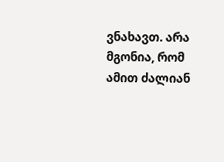ვნახავთ. არა მგონია, რომ ამით ძალიან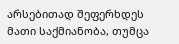არსებითად შეფერხდეს მათი საქმიანობა, თუმცა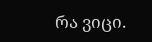რა ვიცი.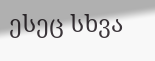ესეც სხვა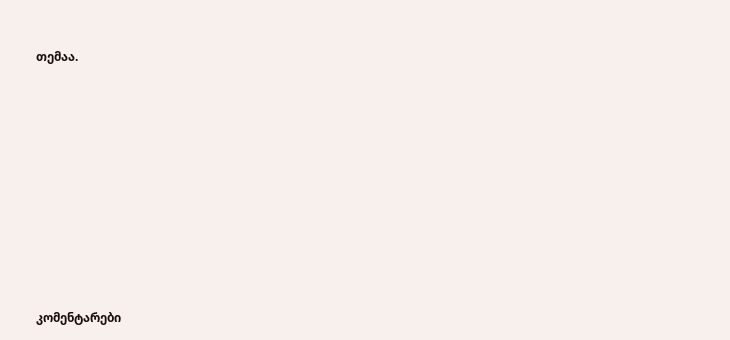თემაა.














კომენტარები